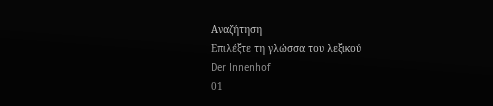Αναζήτηση
Επιλέξτε τη γλώσσα του λεξικού
Der Innenhof
01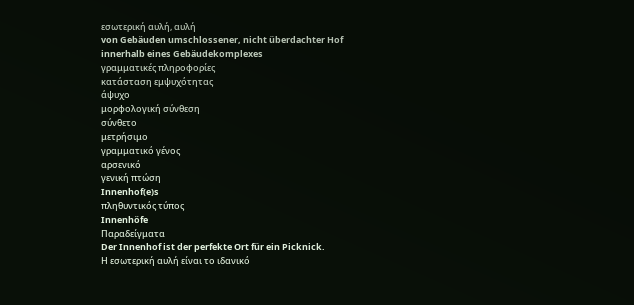εσωτερική αυλή, αυλή
von Gebäuden umschlossener, nicht überdachter Hof innerhalb eines Gebäudekomplexes
γραμματικές πληροφορίες
κατάσταση εμψυχότητας
άψυχο
μορφολογική σύνθεση
σύνθετο
μετρήσιμο
γραμματικό γένος
αρσενικό
γενική πτώση
Innenhof(e)s
πληθυντικός τύπος
Innenhöfe
Παραδείγματα
Der Innenhof ist der perfekte Ort für ein Picknick.
Η εσωτερική αυλή είναι το ιδανικό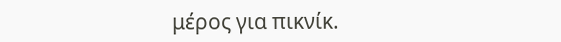μέρος για πικνίκ.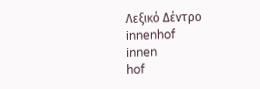Λεξικό Δέντρο
innenhof
innen
hof